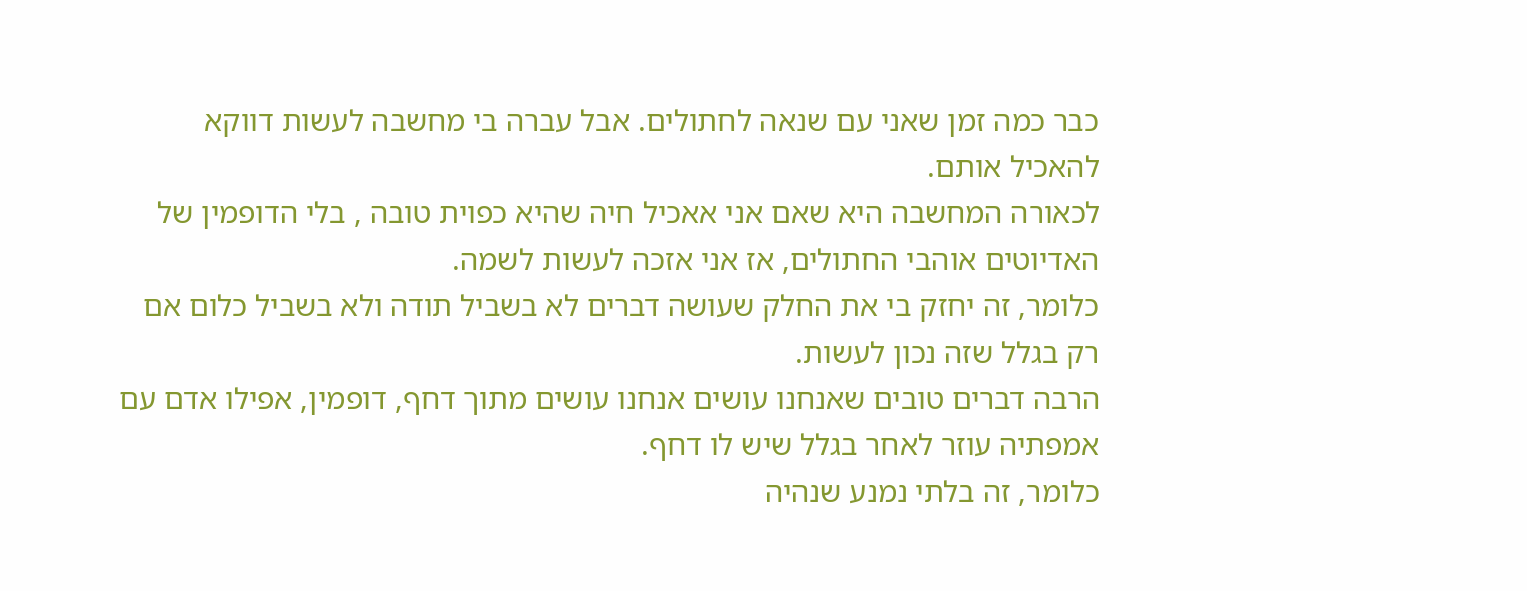כבר כמה זמן שאני עם שנאה לחתולים. אבל עברה בי מחשבה לעשות דווקא להאכיל אותם.
לכאורה המחשבה היא שאם אני אאכיל חיה שהיא כפוית טובה , בלי הדופמין של האדיוטים אוהבי החתולים, אז אני אזכה לעשות לשמה.
כלומר, זה יחזק בי את החלק שעושה דברים לא בשביל תודה ולא בשביל כלום אם רק בגלל שזה נכון לעשות.
הרבה דברים טובים שאנחנו עושים אנחנו עושים מתוך דחף, דופמין, אפילו אדם עם אמפתיה עוזר לאחר בגלל שיש לו דחף.
כלומר, זה בלתי נמנע שנהיה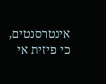אינטרסנטים, כי פיזית אי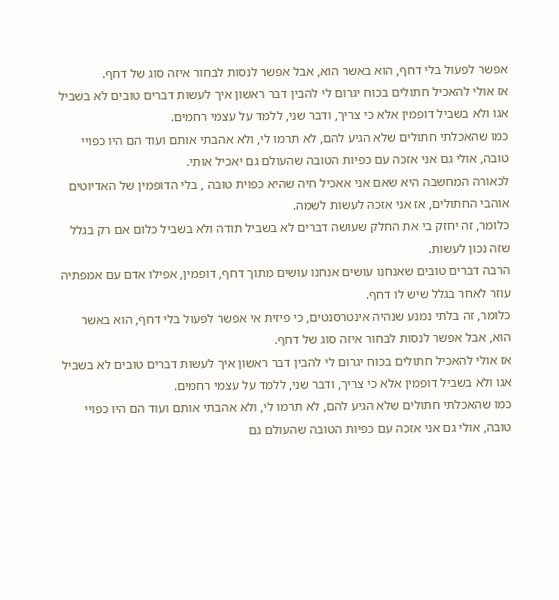אפשר לפעול בלי דחף, הוא באשר הוא, אבל אפשר לנסות לבחור איזה סוג של דחף.
אז אולי להאכיל חתולים בכוח יגרום לי להבין דבר ראשון איך לעשות דברים טובים לא בשביל אגו ולא בשביל דופמין אלא כי צריך, ודבר שני, ללמד על עצמי רחמים.
כמו שהאכלתי חתולים שלא הגיע להם, לא תרמו לי, ולא אהבתי אותם ועוד הם היו כפויי טובה, אולי גם אני אזכה עם כפיות הטובה שהעולם גם יאכיל אותי.
לכאורה המחשבה היא שאם אני אאכיל חיה שהיא כפוית טובה , בלי הדופמין של האדיוטים אוהבי החתולים, אז אני אזכה לעשות לשמה.
כלומר, זה יחזק בי את החלק שעושה דברים לא בשביל תודה ולא בשביל כלום אם רק בגלל שזה נכון לעשות.
הרבה דברים טובים שאנחנו עושים אנחנו עושים מתוך דחף, דופמין, אפילו אדם עם אמפתיה עוזר לאחר בגלל שיש לו דחף.
כלומר, זה בלתי נמנע שנהיה אינטרסנטים, כי פיזית אי אפשר לפעול בלי דחף, הוא באשר הוא, אבל אפשר לנסות לבחור איזה סוג של דחף.
אז אולי להאכיל חתולים בכוח יגרום לי להבין דבר ראשון איך לעשות דברים טובים לא בשביל אגו ולא בשביל דופמין אלא כי צריך, ודבר שני, ללמד על עצמי רחמים.
כמו שהאכלתי חתולים שלא הגיע להם, לא תרמו לי, ולא אהבתי אותם ועוד הם היו כפויי טובה, אולי גם אני אזכה עם כפיות הטובה שהעולם גם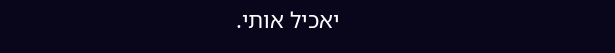יאכיל אותי.